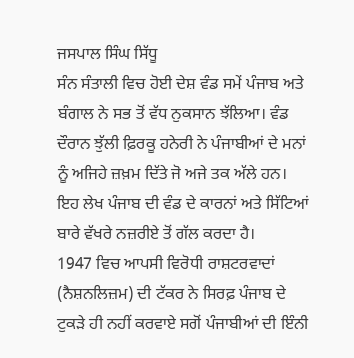ਜਸਪਾਲ ਸਿੰਘ ਸਿੱਧੂ
ਸੰਨ ਸੰਤਾਲੀ ਵਿਚ ਹੋਈ ਦੇਸ਼ ਵੰਡ ਸਮੇਂ ਪੰਜਾਬ ਅਤੇ ਬੰਗਾਲ ਨੇ ਸਭ ਤੋਂ ਵੱਧ ਨੁਕਸਾਨ ਝੱਲਿਆ। ਵੰਡ ਦੌਰਾਨ ਝੁੱਲੀ ਫ਼ਿਰਕੂ ਹਨੇਰੀ ਨੇ ਪੰਜਾਬੀਆਂ ਦੇ ਮਨਾਂ ਨੂੰ ਅਜਿਹੇ ਜ਼ਖ਼ਮ ਦਿੱਤੇ ਜੋ ਅਜੇ ਤਕ ਅੱਲੇ ਹਨ। ਇਹ ਲੇਖ ਪੰਜਾਬ ਦੀ ਵੰਡ ਦੇ ਕਾਰਨਾਂ ਅਤੇ ਸਿੱਟਿਆਂ ਬਾਰੇ ਵੱਖਰੇ ਨਜ਼ਰੀਏ ਤੋਂ ਗੱਲ ਕਰਦਾ ਹੈ।
1947 ਵਿਚ ਆਪਸੀ ਵਿਰੋਧੀ ਰਾਸ਼ਟਰਵਾਦਾਂ (ਨੈਸ਼ਨਲਿਜ਼ਮ) ਦੀ ਟੱਕਰ ਨੇ ਸਿਰਫ਼ ਪੰਜਾਬ ਦੇ ਟੁਕੜੇ ਹੀ ਨਹੀਂ ਕਰਵਾਏ ਸਗੋਂ ਪੰਜਾਬੀਆਂ ਦੀ ਇੰਨੀ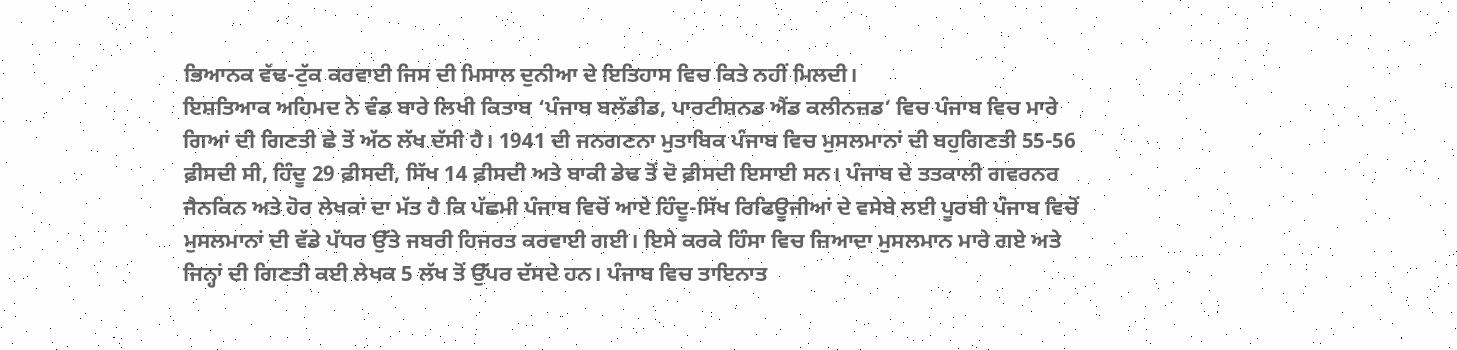ਭਿਆਨਕ ਵੱਢ-ਟੁੱਕ ਕਰਵਾਈ ਜਿਸ ਦੀ ਮਿਸਾਲ ਦੁਨੀਆ ਦੇ ਇਤਿਹਾਸ ਵਿਚ ਕਿਤੇ ਨਹੀਂ ਮਿਲਦੀ।
ਇਸ਼ਤਿਆਕ ਅਹਿਮਦ ਨੇ ਵੰਡ ਬਾਰੇ ਲਿਖੀ ਕਿਤਾਬ ‘ਪੰਜਾਬ ਬਲੱਡੀਡ, ਪਾਰਟੀਸ਼ਨਡ ਐਂਡ ਕਲੀਨਜ਼ਡ’ ਵਿਚ ਪੰਜਾਬ ਵਿਚ ਮਾਰੇ ਗਿਆਂ ਦੀ ਗਿਣਤੀ ਛੇ ਤੋਂ ਅੱਠ ਲੱਖ ਦੱਸੀ ਹੈ। 1941 ਦੀ ਜਨਗਣਨਾ ਮੁਤਾਬਿਕ ਪੰਜਾਬ ਵਿਚ ਮੁਸਲਮਾਨਾਂ ਦੀ ਬਹੁਗਿਣਤੀ 55-56 ਫ਼ੀਸਦੀ ਸੀ, ਹਿੰਦੂ 29 ਫ਼ੀਸਦੀ, ਸਿੱਖ 14 ਫ਼ੀਸਦੀ ਅਤੇ ਬਾਕੀ ਡੇਢ ਤੋਂ ਦੋ ਫ਼ੀਸਦੀ ਇਸਾਈ ਸਨ। ਪੰਜਾਬ ਦੇ ਤਤਕਾਲੀ ਗਵਰਨਰ ਜੈਨਕਿਨ ਅਤੇ ਹੋਰ ਲੇਖਕਾਂ ਦਾ ਮੱਤ ਹੈ ਕਿ ਪੱਛਮੀ ਪੰਜਾਬ ਵਿਚੋਂ ਆਏ ਹਿੰਦੂ-ਸਿੱਖ ਰਿਫਿਊਜੀਆਂ ਦੇ ਵਸੇਬੇ ਲਈ ਪੂਰਬੀ ਪੰਜਾਬ ਵਿਚੋਂ ਮੁਸਲਮਾਨਾਂ ਦੀ ਵੱਡੇ ਪੱਧਰ ਉੱਤੇ ਜਬਰੀ ਹਿਜਰਤ ਕਰਵਾਈ ਗਈ। ਇਸੇ ਕਰਕੇ ਹਿੰਸਾ ਵਿਚ ਜ਼ਿਆਦਾ ਮੁਸਲਮਾਨ ਮਾਰੇ ਗਏ ਅਤੇ ਜਿਨ੍ਹਾਂ ਦੀ ਗਿਣਤੀ ਕਈ ਲੇਖਕ 5 ਲੱਖ ਤੋਂ ਉੱਪਰ ਦੱਸਦੇ ਹਨ। ਪੰਜਾਬ ਵਿਚ ਤਾਇਨਾਤ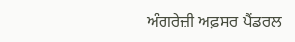ਅੰਗਰੇਜ਼ੀ ਅਫ਼ਸਰ ਪੈਂਡਰਲ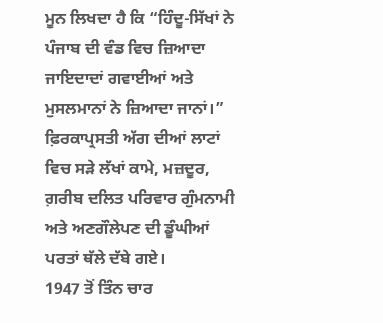ਮੂਨ ਲਿਖਦਾ ਹੈ ਕਿ “ਹਿੰਦੂ-ਸਿੱਖਾਂ ਨੇ ਪੰਜਾਬ ਦੀ ਵੰਡ ਵਿਚ ਜ਼ਿਆਦਾ ਜਾਇਦਾਦਾਂ ਗਵਾਈਆਂ ਅਤੇ ਮੁਸਲਮਾਨਾਂ ਨੇ ਜ਼ਿਆਦਾ ਜਾਨਾਂ।” ਫ਼ਿਰਕਾਪ੍ਰਸਤੀ ਅੱਗ ਦੀਆਂ ਲਾਟਾਂ ਵਿਚ ਸੜੇ ਲੱਖਾਂ ਕਾਮੇ, ਮਜ਼ਦੂਰ, ਗ਼ਰੀਬ ਦਲਿਤ ਪਰਿਵਾਰ ਗੁੰਮਨਾਮੀ ਅਤੇ ਅਣਗੌਲੇਪਣ ਦੀ ਡੂੰਘੀਆਂ ਪਰਤਾਂ ਥੱਲੇ ਦੱਬੇ ਗਏ।
1947 ਤੋਂ ਤਿੰਨ ਚਾਰ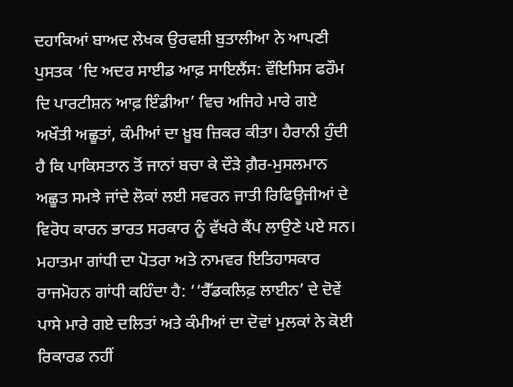ਦਹਾਕਿਆਂ ਬਾਅਦ ਲੇਖਕ ਉਰਵਸ਼ੀ ਬੁਤਾਲੀਆ ਨੇ ਆਪਣੀ ਪੁਸਤਕ ‘ਦਿ ਅਦਰ ਸਾਈਡ ਆਫ਼ ਸਾਇਲੈਂਸ: ਵੌਇਸਿਸ ਫਰੌਮ ਦਿ ਪਾਰਟੀਸ਼ਨ ਆਫ਼ ਇੰਡੀਆ’ ਵਿਚ ਅਜਿਹੇ ਮਾਰੇ ਗਏ ਅਖੌਤੀ ਅਛੂਤਾਂ, ਕੰਮੀਆਂ ਦਾ ਖ਼ੂਬ ਜ਼ਿਕਰ ਕੀਤਾ। ਹੈਰਾਨੀ ਹੁੰਦੀ ਹੈ ਕਿ ਪਾਕਿਸਤਾਨ ਤੋਂ ਜਾਨਾਂ ਬਚਾ ਕੇ ਦੌੜੇ ਗ਼ੈਰ-ਮੁਸਲਮਾਨ ਅਛੂਤ ਸਮਝੇ ਜਾਂਦੇ ਲੋਕਾਂ ਲਈ ਸਵਰਨ ਜਾਤੀ ਰਿਫਿਊਜੀਆਂ ਦੇ ਵਿਰੋਧ ਕਾਰਨ ਭਾਰਤ ਸਰਕਾਰ ਨੂੰ ਵੱਖਰੇ ਕੈਂਪ ਲਾਉਣੇ ਪਏ ਸਨ। ਮਹਾਤਮਾ ਗਾਂਧੀ ਦਾ ਪੋਤਰਾ ਅਤੇ ਨਾਮਵਰ ਇਤਿਹਾਸਕਾਰ ਰਾਜਮੋਹਨ ਗਾਂਧੀ ਕਹਿੰਦਾ ਹੈ: ‘‘ਰੈੱਡਕਲਿਫ਼ ਲਾਈਨ’ ਦੇ ਦੋਵੇਂ ਪਾਸੇ ਮਾਰੇ ਗਏ ਦਲਿਤਾਂ ਅਤੇ ਕੰਮੀਆਂ ਦਾ ਦੋਵਾਂ ਮੁਲਕਾਂ ਨੇ ਕੋਈ ਰਿਕਾਰਡ ਨਹੀਂ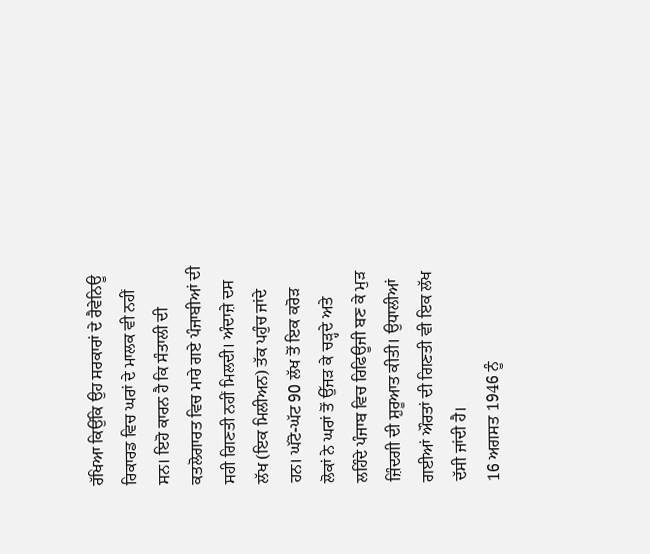ਰੱਖਿਆ ਕਿਉਂਕਿ ਉਹ ਸਰਕਾਰਾਂ ਦੇ ਰੈਵੇਨਿਊ ਰਿਕਾਰਡ ਵਿਚ ਘਰਾਂ ਦੇ ਮਾਲਕ ਵੀ ਨਹੀਂ ਸਨ। ਇਹੋ ਕਾਰਨ ਹੈ ਕਿ ਸੰਤਾਲੀ ਦੀ ਕਤਲੋਗਾਰਤ ਵਿਚ ਮਾਰੇ ਗਏ ਪੰਜਾਬੀਆਂ ਦੀ ਸਹੀ ਗਿਣਤੀ ਨਹੀਂ ਮਿਲਦੀ। ਅੰਦਾਜ਼ੇ ਦਸ ਲੱਖ (ਇਕ ਮਿਲੀਅਨ) ਤੱਕ ਪਹੁੰਚ ਜਾਂਦੇ ਹਨ। ਘੱਟੋ-ਘੱਟ 90 ਲੱਖ ਤੋਂ ਇਕ ਕਰੋੜ ਲੋਕਾਂ ਨੇ ਘਰਾਂ ਤੋਂ ਉੱਜੜ ਕੇ ਚੜ੍ਹਦੇ ਅਤੇ ਲਹਿੰਦੇ ਪੰਜਾਬ ਵਿਚ ਰਿਫਿਊਜੀ ਬਣ ਕੇ ਮੁੜ ਜ਼ਿੰਦਗੀ ਦੀ ਸ਼ੁਰੂਆਤ ਕੀਤੀ। ਉਧਾਲੀਆਂ ਗਈਆਂ ਔਰਤਾਂ ਦੀ ਗਿਣਤੀ ਵੀ ਇਕ ਲੱਖ ਦੱਸੀ ਜਾਂਦੀ ਹੈ।
16 ਅਗਸਤ 1946 ਨੂੰ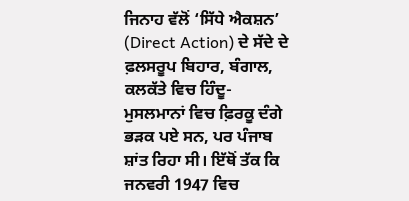ਜਿਨਾਹ ਵੱਲੋਂ ‘ਸਿੱਧੇ ਐਕਸ਼ਨ’ (Direct Action) ਦੇ ਸੱਦੇ ਦੇ ਫ਼ਲਸਰੂਪ ਬਿਹਾਰ, ਬੰਗਾਲ, ਕਲਕੱਤੇ ਵਿਚ ਹਿੰਦੂ-ਮੁਸਲਮਾਨਾਂ ਵਿਚ ਫ਼ਿਰਕੂ ਦੰਗੇ ਭੜਕ ਪਏ ਸਨ, ਪਰ ਪੰਜਾਬ ਸ਼ਾਂਤ ਰਿਹਾ ਸੀ। ਇੱਥੋਂ ਤੱਕ ਕਿ ਜਨਵਰੀ 1947 ਵਿਚ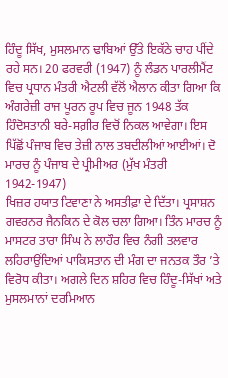ਹਿੰਦੂ ਸਿੱਖ, ਮੁਸਲਮਾਨ ਢਾਬਿਆਂ ਉੱਤੇ ਇਕੱਠੇ ਚਾਹ ਪੀਂਦੇ ਰਹੇ ਸਨ। 20 ਫਰਵਰੀ (1947) ਨੂੰ ਲੰਡਨ ਪਾਰਲੀਮੈਂਟ ਵਿਚ ਪ੍ਰਧਾਨ ਮੰਤਰੀ ਐਟਲੀ ਵੱਲੋਂ ਐਲਾਨ ਕੀਤਾ ਗਿਆ ਕਿ ਅੰਗਰੇਜ਼ੀ ਰਾਜ ਪੂਰਨ ਰੂਪ ਵਿਚ ਜੂਨ 1948 ਤੱਕ ਹਿੰਦੋਸਤਾਨੀ ਬਰੇ-ਸਗ਼ੀਰ ਵਿਚੋਂ ਨਿਕਲ ਆਵੇਗਾ। ਇਸ ਪਿੱਛੋਂ ਪੰਜਾਬ ਵਿਚ ਤੇਜ਼ੀ ਨਾਲ ਤਬਦੀਲੀਆਂ ਆਈਆਂ। ਦੋ ਮਾਰਚ ਨੂੰ ਪੰਜਾਬ ਦੇ ਪ੍ਰੀਮੀਅਰ (ਮੁੱਖ ਮੰਤਰੀ 1942-1947)
ਖਿਜ਼ਰ ਹਯਾਤ ਟਿਵਾਣਾ ਨੇ ਅਸਤੀਫ਼ਾ ਦੇ ਦਿੱਤਾ। ਪ੍ਰਸਾਸ਼ਨ ਗਵਰਨਰ ਜੈਨਕਿਨ ਦੇ ਕੋਲ ਚਲਾ ਗਿਆ। ਤਿੰਨ ਮਾਰਚ ਨੂੰ ਮਾਸਟਰ ਤਾਰਾ ਸਿੰਘ ਨੇ ਲਾਹੌਰ ਵਿਚ ਨੰਗੀ ਤਲਵਾਰ ਲਹਿਰਾਉਂਦਿਆਂ ਪਾਕਿਸਤਾਨ ਦੀ ਮੰਗ ਦਾ ਜਨਤਕ ਤੌਰ ’ਤੇ ਵਿਰੋਧ ਕੀਤਾ। ਅਗਲੇ ਦਿਨ ਸ਼ਹਿਰ ਵਿਚ ਹਿੰਦੂ-ਸਿੱਖਾਂ ਅਤੇ ਮੁਸਲਮਾਨਾਂ ਦਰਮਿਆਨ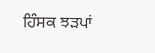ਹਿੰਸਕ ਝੜਪਾਂ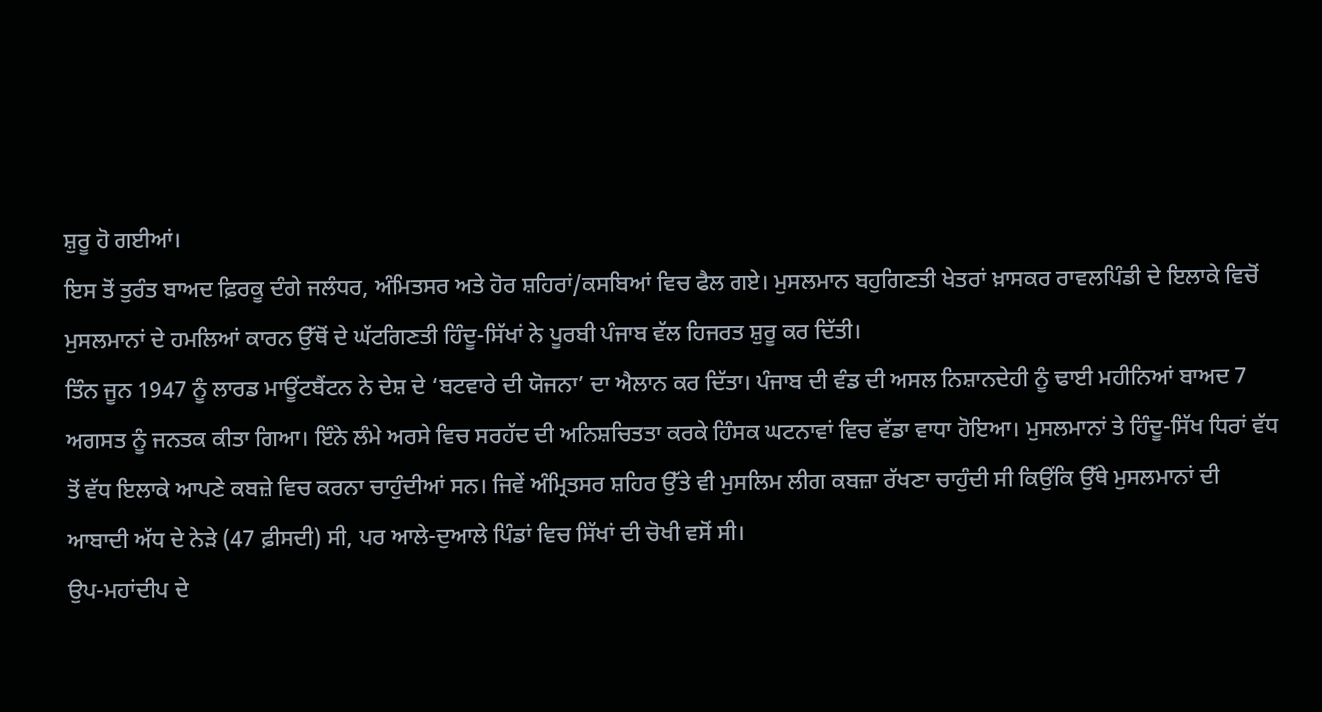ਸ਼ੁਰੂ ਹੋ ਗਈਆਂ।
ਇਸ ਤੋਂ ਤੁਰੰਤ ਬਾਅਦ ਫ਼ਿਰਕੂ ਦੰਗੇ ਜਲੰਧਰ, ਅੰਮਿਤਸਰ ਅਤੇ ਹੋਰ ਸ਼ਹਿਰਾਂ/ਕਸਬਿਆਂ ਵਿਚ ਫੈਲ ਗਏ। ਮੁਸਲਮਾਨ ਬਹੁਗਿਣਤੀ ਖੇਤਰਾਂ ਖ਼ਾਸਕਰ ਰਾਵਲਪਿੰਡੀ ਦੇ ਇਲਾਕੇ ਵਿਚੋਂ ਮੁਸਲਮਾਨਾਂ ਦੇ ਹਮਲਿਆਂ ਕਾਰਨ ਉੱਥੋਂ ਦੇ ਘੱਟਗਿਣਤੀ ਹਿੰਦੂ-ਸਿੱਖਾਂ ਨੇ ਪੂਰਬੀ ਪੰਜਾਬ ਵੱਲ ਹਿਜਰਤ ਸ਼ੁਰੂ ਕਰ ਦਿੱਤੀ।
ਤਿੰਨ ਜੂਨ 1947 ਨੂੰ ਲਾਰਡ ਮਾਊਂਟਬੈਂਟਨ ਨੇ ਦੇਸ਼ ਦੇ ‘ਬਟਵਾਰੇ ਦੀ ਯੋਜਨਾ’ ਦਾ ਐਲਾਨ ਕਰ ਦਿੱਤਾ। ਪੰਜਾਬ ਦੀ ਵੰਡ ਦੀ ਅਸਲ ਨਿਸ਼ਾਨਦੇਹੀ ਨੂੰ ਢਾਈ ਮਹੀਨਿਆਂ ਬਾਅਦ 7 ਅਗਸਤ ਨੂੰ ਜਨਤਕ ਕੀਤਾ ਗਿਆ। ਇੰਨੇ ਲੰਮੇ ਅਰਸੇ ਵਿਚ ਸਰਹੱਦ ਦੀ ਅਨਿਸ਼ਚਿਤਤਾ ਕਰਕੇ ਹਿੰਸਕ ਘਟਨਾਵਾਂ ਵਿਚ ਵੱਡਾ ਵਾਧਾ ਹੋਇਆ। ਮੁਸਲਮਾਨਾਂ ਤੇ ਹਿੰਦੂ-ਸਿੱਖ ਧਿਰਾਂ ਵੱਧ ਤੋਂ ਵੱਧ ਇਲਾਕੇ ਆਪਣੇ ਕਬਜ਼ੇ ਵਿਚ ਕਰਨਾ ਚਾਹੁੰਦੀਆਂ ਸਨ। ਜਿਵੇਂ ਅੰਮ੍ਰਿਤਸਰ ਸ਼ਹਿਰ ਉੱਤੇ ਵੀ ਮੁਸਲਿਮ ਲੀਗ ਕਬਜ਼ਾ ਰੱਖਣਾ ਚਾਹੁੰਦੀ ਸੀ ਕਿਉਂਕਿ ਉੱਥੇ ਮੁਸਲਮਾਨਾਂ ਦੀ ਆਬਾਦੀ ਅੱਧ ਦੇ ਨੇੜੇ (47 ਫ਼ੀਸਦੀ) ਸੀ, ਪਰ ਆਲੇ-ਦੁਆਲੇ ਪਿੰਡਾਂ ਵਿਚ ਸਿੱਖਾਂ ਦੀ ਚੋਖੀ ਵਸੋਂ ਸੀ।
ਉਪ-ਮਹਾਂਦੀਪ ਦੇ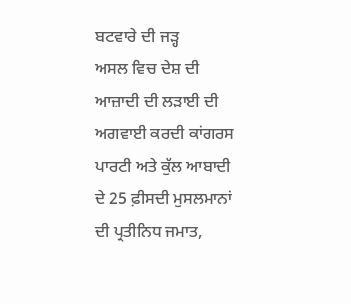ਬਟਵਾਰੇ ਦੀ ਜੜ੍ਹ
ਅਸਲ ਵਿਚ ਦੇਸ਼ ਦੀ ਆਜ਼ਾਦੀ ਦੀ ਲੜਾਈ ਦੀ ਅਗਵਾਈ ਕਰਦੀ ਕਾਂਗਰਸ ਪਾਰਟੀ ਅਤੇ ਕੁੱਲ ਆਬਾਦੀ ਦੇ 25 ਫ਼ੀਸਦੀ ਮੁਸਲਮਾਨਾਂ ਦੀ ਪ੍ਰਤੀਨਿਧ ਜਮਾਤ,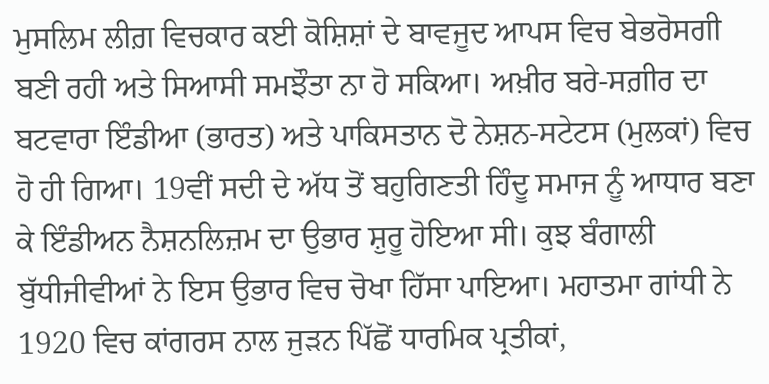ਮੁਸਲਿਮ ਲੀਗ਼ ਵਿਚਕਾਰ ਕਈ ਕੋਸ਼ਿਸ਼ਾਂ ਦੇ ਬਾਵਜੂਦ ਆਪਸ ਵਿਚ ਬੇਭਰੋਸਗੀ ਬਣੀ ਰਹੀ ਅਤੇ ਸਿਆਸੀ ਸਮਝੌਤਾ ਨਾ ਹੋ ਸਕਿਆ। ਅਖ਼ੀਰ ਬਰੇ-ਸਗ਼ੀਰ ਦਾ ਬਟਵਾਰਾ ਇੰਡੀਆ (ਭਾਰਤ) ਅਤੇ ਪਾਕਿਸਤਾਨ ਦੋ ਨੇਸ਼ਨ-ਸਟੇਟਸ (ਮੁਲਕਾਂ) ਵਿਚ ਹੋ ਹੀ ਗਿਆ। 19ਵੀਂ ਸਦੀ ਦੇ ਅੱਧ ਤੋਂ ਬਹੁਗਿਣਤੀ ਹਿੰਦੂ ਸਮਾਜ ਨੂੰ ਆਧਾਰ ਬਣਾ ਕੇ ਇੰਡੀਅਨ ਨੈਸ਼ਨਲਿਜ਼ਮ ਦਾ ਉਭਾਰ ਸ਼ੁਰੂ ਹੋਇਆ ਸੀ। ਕੁਝ ਬੰਗਾਲੀ ਬੁੱਧੀਜੀਵੀਆਂ ਨੇ ਇਸ ਉਭਾਰ ਵਿਚ ਚੋਖਾ ਹਿੱਸਾ ਪਾਇਆ। ਮਹਾਤਮਾ ਗਾਂਧੀ ਨੇ 1920 ਵਿਚ ਕਾਂਗਰਸ ਨਾਲ ਜੁੜਨ ਪਿੱਛੋਂ ਧਾਰਮਿਕ ਪ੍ਰਤੀਕਾਂ,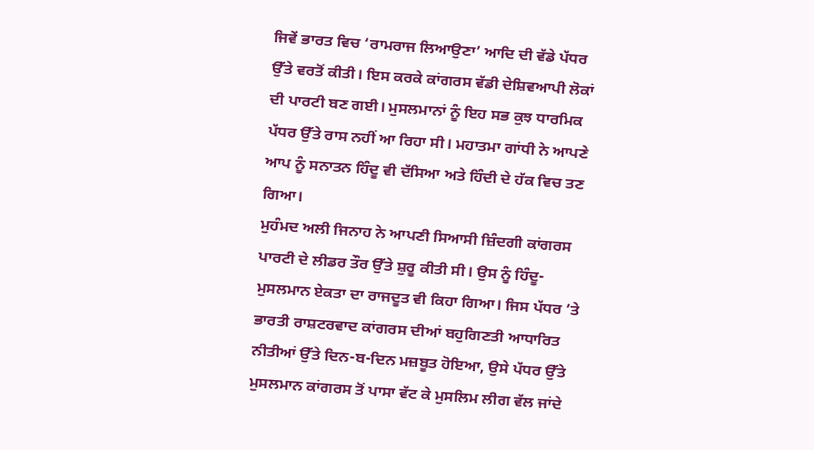ਜਿਵੇਂ ਭਾਰਤ ਵਿਚ ‘ਰਾਮਰਾਜ ਲਿਆਉਣਾ’ ਆਦਿ ਦੀ ਵੱਡੇ ਪੱਧਰ ਉੱਤੇ ਵਰਤੋਂ ਕੀਤੀ। ਇਸ ਕਰਕੇ ਕਾਂਗਰਸ ਵੱਡੀ ਦੇਸ਼ਿਵਆਪੀ ਲੋਕਾਂ ਦੀ ਪਾਰਟੀ ਬਣ ਗਈ। ਮੁਸਲਮਾਨਾਂ ਨੂੰ ਇਹ ਸਭ ਕੁਝ ਧਾਰਮਿਕ ਪੱਧਰ ਉੱਤੇ ਰਾਸ ਨਹੀਂ ਆ ਰਿਹਾ ਸੀ। ਮਹਾਤਮਾ ਗਾਂਧੀ ਨੇ ਆਪਣੇ ਆਪ ਨੂੰ ਸਨਾਤਨ ਹਿੰਦੂ ਵੀ ਦੱਸਿਆ ਅਤੇ ਹਿੰਦੀ ਦੇ ਹੱਕ ਵਿਚ ਤਣ ਗਿਆ।
ਮੁਹੰਮਦ ਅਲੀ ਜਿਨਾਹ ਨੇ ਆਪਣੀ ਸਿਆਸੀ ਜ਼ਿੰਦਗੀ ਕਾਂਗਰਸ ਪਾਰਟੀ ਦੇ ਲੀਡਰ ਤੌਰ ਉੱਤੇ ਸ਼ੁਰੂ ਕੀਤੀ ਸੀ। ਉਸ ਨੂੰ ਹਿੰਦੂ-ਮੁਸਲਮਾਨ ਏਕਤਾ ਦਾ ਰਾਜਦੂਤ ਵੀ ਕਿਹਾ ਗਿਆ। ਜਿਸ ਪੱਧਰ ’ਤੇ ਭਾਰਤੀ ਰਾਸ਼ਟਰਵਾਦ ਕਾਂਗਰਸ ਦੀਆਂ ਬਹੁਗਿਣਤੀ ਆਧਾਰਿਤ ਨੀਤੀਆਂ ਉੱਤੇ ਦਿਨ-ਬ-ਦਿਨ ਮਜ਼ਬੂਤ ਹੋਇਆ, ਉਸੇ ਪੱਧਰ ਉੱਤੇ ਮੁਸਲਮਾਨ ਕਾਂਗਰਸ ਤੋਂ ਪਾਸਾ ਵੱਟ ਕੇ ਮੁਸਲਿਮ ਲੀਗ ਵੱਲ ਜਾਂਦੇ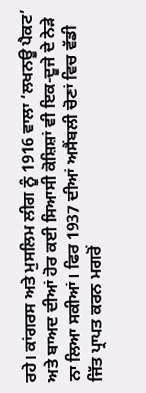ਰਹੇ। ਕਾਂਗਰਸ ਅਤੇ ਮੁਸਲਿਮ ਲੀਗ ਨੂੰ 1916 ਵਾਲਾ ‘ਲਖਨਊ ਪੈਕਟ’ ਅਤੇ ਬਾਅਦ ਦੀਆਂ ਹੋਰ ਕਈ ਸਿਆਸੀ ਕੋਸ਼ਿਸ਼ਾਂ ਵੀ ਇਕ-ਦੂਜੇ ਦੇ ਨੇੜੇ ਨਾ ਲਿਆ ਸਕੀਆਂ। ਫਿਰ 1937 ਦੀਆਂ ਅਸੈਂਬਲੀ ਚੋਣਾਂ ਵਿਚ ਵੱਡੀ ਜਿੱਤ ਪ੍ਰਾਪਤ ਕਰਨ ਮਗਰੋਂ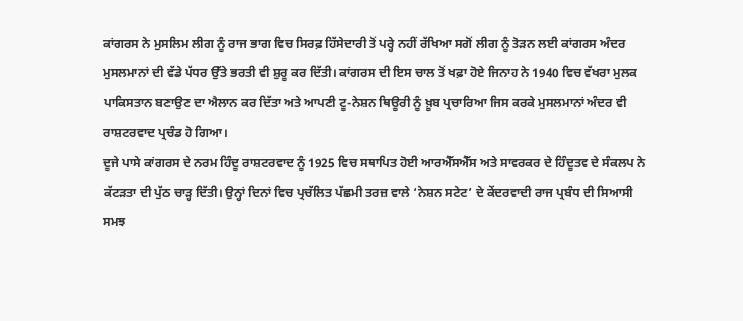ਕਾਂਗਰਸ ਨੇ ਮੁਸਲਿਮ ਲੀਗ ਨੂੰ ਰਾਜ ਭਾਗ ਵਿਚ ਸਿਰਫ਼ ਹਿੱਸੇਦਾਰੀ ਤੋਂ ਪਰ੍ਹੇ ਨਹੀਂ ਰੱਖਿਆ ਸਗੋਂ ਲੀਗ ਨੂੰ ਤੋੜਨ ਲਈ ਕਾਂਗਰਸ ਅੰਦਰ ਮੁਸਲਮਾਨਾਂ ਦੀ ਵੱਡੇ ਪੱਧਰ ਉੱਤੇ ਭਰਤੀ ਵੀ ਸ਼ੁਰੂ ਕਰ ਦਿੱਤੀ। ਕਾਂਗਰਸ ਦੀ ਇਸ ਚਾਲ ਤੋਂ ਖਫ਼ਾ ਹੋਏ ਜਿਨਾਹ ਨੇ 1940 ਵਿਚ ਵੱਖਰਾ ਮੁਲਕ ਪਾਕਿਸਤਾਨ ਬਣਾਉਣ ਦਾ ਐਲਾਨ ਕਰ ਦਿੱਤਾ ਅਤੇ ਆਪਣੀ ਟੂ-ਨੇਸ਼ਨ ਥਿਊਰੀ ਨੂੰ ਖ਼ੂਬ ਪ੍ਰਚਾਰਿਆ ਜਿਸ ਕਰਕੇ ਮੁਸਲਮਾਨਾਂ ਅੰਦਰ ਵੀ ਰਾਸ਼ਟਰਵਾਦ ਪ੍ਰਚੰਡ ਹੋ ਗਿਆ।
ਦੂਜੇ ਪਾਸੇ ਕਾਂਗਰਸ ਦੇ ਨਰਮ ਹਿੰਦੂ ਰਾਸ਼ਟਰਵਾਦ ਨੂੰ 1925 ਵਿਚ ਸਥਾਪਿਤ ਹੋਈ ਆਰਐੱਸਐੱਸ ਅਤੇ ਸਾਵਰਕਰ ਦੇ ਹਿੰਦੂਤਵ ਦੇ ਸੰਕਲਪ ਨੇ ਕੱਟੜਤਾ ਦੀ ਪੁੱਠ ਚਾੜ੍ਹ ਦਿੱਤੀ। ਉਨ੍ਹਾਂ ਦਿਨਾਂ ਵਿਚ ਪ੍ਰਚੱਲਿਤ ਪੱਛਮੀ ਤਰਜ਼ ਵਾਲੇ ‘ਨੇਸ਼ਨ ਸਟੇਟ’ ਦੇ ਕੇਂਦਰਵਾਦੀ ਰਾਜ ਪ੍ਰਬੰਧ ਦੀ ਸਿਆਸੀ ਸਮਝ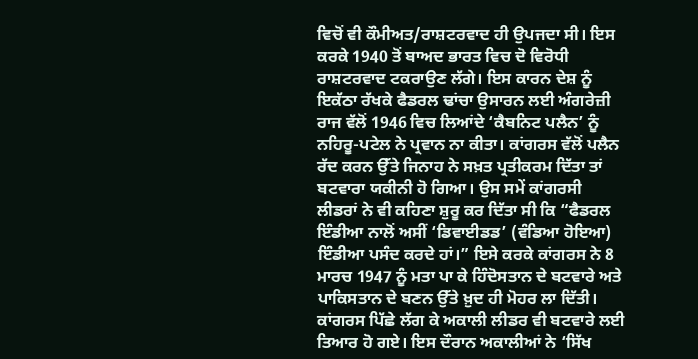ਵਿਚੋਂ ਵੀ ਕੌਮੀਅਤ/ਰਾਸ਼ਟਰਵਾਦ ਹੀ ਉਪਜਦਾ ਸੀ। ਇਸ ਕਰਕੇ 1940 ਤੋਂ ਬਾਅਦ ਭਾਰਤ ਵਿਚ ਦੋ ਵਿਰੋਧੀ ਰਾਸ਼ਟਰਵਾਦ ਟਕਰਾਉਣ ਲੱਗੇ। ਇਸ ਕਾਰਨ ਦੇਸ਼ ਨੂੰ ਇਕੱਠਾ ਰੱਖਕੇ ਫੈਡਰਲ ਢਾਂਚਾ ਉਸਾਰਨ ਲਈ ਅੰਗਰੇਜ਼ੀ ਰਾਜ ਵੱਲੋਂ 1946 ਵਿਚ ਲਿਆਂਦੇ ‘ਕੈਬਨਿਟ ਪਲੈਨ’ ਨੂੰ ਨਹਿਰੂ-ਪਟੇਲ ਨੇ ਪ੍ਰਵਾਨ ਨਾ ਕੀਤਾ। ਕਾਂਗਰਸ ਵੱਲੋਂ ਪਲੈਨ ਰੱਦ ਕਰਨ ਉੱਤੇ ਜਿਨਾਹ ਨੇ ਸਖ਼ਤ ਪ੍ਰਤੀਕਰਮ ਦਿੱਤਾ ਤਾਂ ਬਟਵਾਰਾ ਯਕੀਨੀ ਹੋ ਗਿਆ। ਉਸ ਸਮੇਂ ਕਾਂਗਰਸੀ ਲੀਡਰਾਂ ਨੇ ਵੀ ਕਹਿਣਾ ਸ਼ੁਰੂ ਕਰ ਦਿੱਤਾ ਸੀ ਕਿ “ਫੈਡਰਲ ਇੰਡੀਆ ਨਾਲੋਂ ਅਸੀਂ ‘ਡਿਵਾਈਡਡ’ (ਵੰਡਿਆ ਹੋਇਆ) ਇੰਡੀਆ ਪਸੰਦ ਕਰਦੇ ਹਾਂ।” ਇਸੇ ਕਰਕੇ ਕਾਂਗਰਸ ਨੇ 8 ਮਾਰਚ 1947 ਨੂੰ ਮਤਾ ਪਾ ਕੇ ਹਿੰਦੋਸਤਾਨ ਦੇ ਬਟਵਾਰੇ ਅਤੇ ਪਾਕਿਸਤਾਨ ਦੇ ਬਣਨ ਉੱਤੇ ਖ਼ੁਦ ਹੀ ਮੋਹਰ ਲਾ ਦਿੱਤੀ।
ਕਾਂਗਰਸ ਪਿੱਛੇ ਲੱਗ ਕੇ ਅਕਾਲੀ ਲੀਡਰ ਵੀ ਬਟਵਾਰੇ ਲਈ ਤਿਆਰ ਹੋ ਗਏ। ਇਸ ਦੌਰਾਨ ਅਕਾਲੀਆਂ ਨੇ ‘ਸਿੱਖ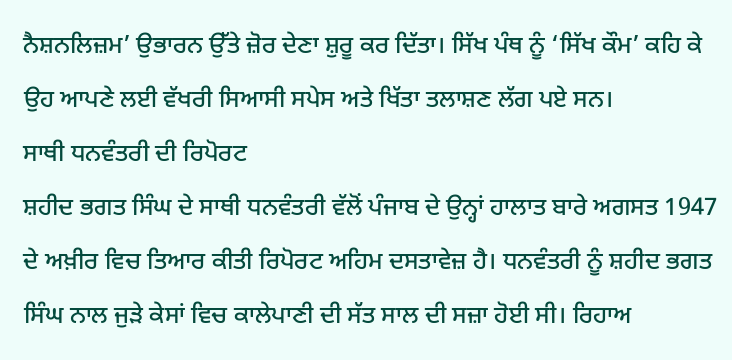ਨੈਸ਼ਨਲਿਜ਼ਮ’ ਉਭਾਰਨ ਉੱਤੇ ਜ਼ੋਰ ਦੇਣਾ ਸ਼ੁਰੂ ਕਰ ਦਿੱਤਾ। ਸਿੱਖ ਪੰਥ ਨੂੰ ‘ਸਿੱਖ ਕੌਮ’ ਕਹਿ ਕੇ ਉਹ ਆਪਣੇ ਲਈ ਵੱਖਰੀ ਸਿਆਸੀ ਸਪੇਸ ਅਤੇ ਖਿੱਤਾ ਤਲਾਸ਼ਣ ਲੱਗ ਪਏ ਸਨ।
ਸਾਥੀ ਧਨਵੰਤਰੀ ਦੀ ਰਿਪੋਰਟ
ਸ਼ਹੀਦ ਭਗਤ ਸਿੰਘ ਦੇ ਸਾਥੀ ਧਨਵੰਤਰੀ ਵੱਲੋਂ ਪੰਜਾਬ ਦੇ ਉਨ੍ਹਾਂ ਹਾਲਾਤ ਬਾਰੇ ਅਗਸਤ 1947 ਦੇ ਅਖ਼ੀਰ ਵਿਚ ਤਿਆਰ ਕੀਤੀ ਰਿਪੋਰਟ ਅਹਿਮ ਦਸਤਾਵੇਜ਼ ਹੈ। ਧਨਵੰਤਰੀ ਨੂੰ ਸ਼ਹੀਦ ਭਗਤ ਸਿੰਘ ਨਾਲ ਜੁੜੇ ਕੇਸਾਂ ਵਿਚ ਕਾਲੇਪਾਣੀ ਦੀ ਸੱਤ ਸਾਲ ਦੀ ਸਜ਼ਾ ਹੋਈ ਸੀ। ਰਿਹਾਅ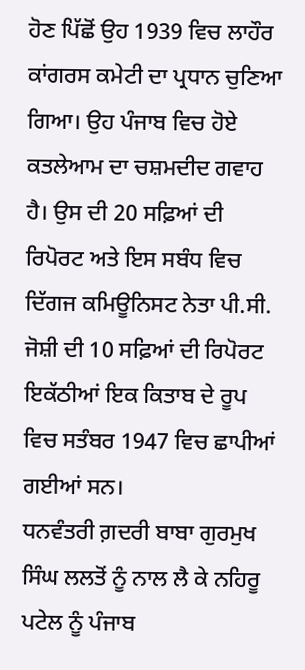ਹੋਣ ਪਿੱਛੋਂ ਉਹ 1939 ਵਿਚ ਲਾਹੌਰ ਕਾਂਗਰਸ ਕਮੇਟੀ ਦਾ ਪ੍ਰਧਾਨ ਚੁਣਿਆ ਗਿਆ। ਉਹ ਪੰਜਾਬ ਵਿਚ ਹੋਏ ਕਤਲੇਆਮ ਦਾ ਚਸ਼ਮਦੀਦ ਗਵਾਹ ਹੈ। ਉਸ ਦੀ 20 ਸਫ਼ਿਆਂ ਦੀ ਰਿਪੋਰਟ ਅਤੇ ਇਸ ਸਬੰਧ ਵਿਚ ਦਿੱਗਜ ਕਮਿਊਨਿਸਟ ਨੇਤਾ ਪੀ.ਸੀ. ਜੋਸ਼ੀ ਦੀ 10 ਸਫ਼ਿਆਂ ਦੀ ਰਿਪੋਰਟ ਇਕੱਠੀਆਂ ਇਕ ਕਿਤਾਬ ਦੇ ਰੂਪ ਵਿਚ ਸਤੰਬਰ 1947 ਵਿਚ ਛਾਪੀਆਂ ਗਈਆਂ ਸਨ।
ਧਨਵੰਤਰੀ ਗ਼ਦਰੀ ਬਾਬਾ ਗੁਰਮੁਖ ਸਿੰਘ ਲਲਤੋਂ ਨੂੰ ਨਾਲ ਲੈ ਕੇ ਨਹਿਰੂ ਪਟੇਲ ਨੂੰ ਪੰਜਾਬ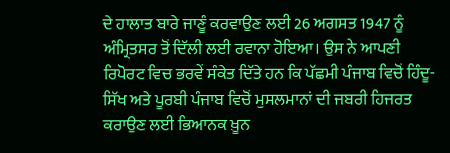ਦੇ ਹਾਲਾਤ ਬਾਰੇ ਜਾਣੂੰ ਕਰਵਾਉਣ ਲਈ 26 ਅਗਸਤ 1947 ਨੂੰ ਅੰਮ੍ਰਿਤਸਰ ਤੋਂ ਦਿੱਲੀ ਲਈ ਰਵਾਨਾ ਹੋਇਆ। ਉਸ ਨੇ ਆਪਣੀ ਰਿਪੋਰਟ ਵਿਚ ਭਰਵੇਂ ਸੰਕੇਤ ਦਿੱਤੇ ਹਨ ਕਿ ਪੱਛਮੀ ਪੰਜਾਬ ਵਿਚੋਂ ਹਿੰਦੂ-ਸਿੱਖ ਅਤੇ ਪੂਰਬੀ ਪੰਜਾਬ ਵਿਚੋਂ ਮੁਸਲਮਾਨਾਂ ਦੀ ਜਬਰੀ ਹਿਜਰਤ ਕਰਾਉਣ ਲਈ ਭਿਆਨਕ ਖ਼ੂਨ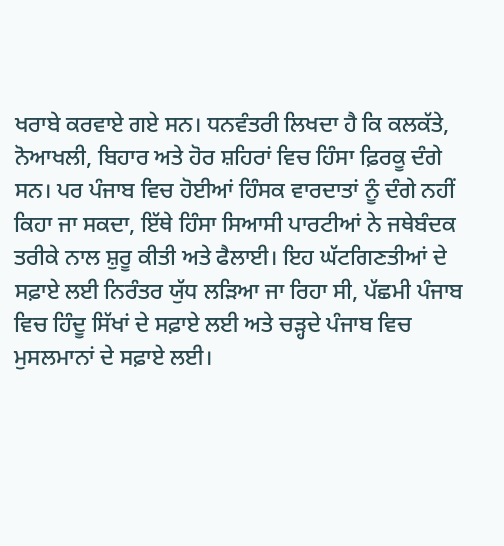ਖਰਾਬੇ ਕਰਵਾਏ ਗਏ ਸਨ। ਧਨਵੰਤਰੀ ਲਿਖਦਾ ਹੈ ਕਿ ਕਲਕੱਤੇ, ਨੋਆਖਲੀ, ਬਿਹਾਰ ਅਤੇ ਹੋਰ ਸ਼ਹਿਰਾਂ ਵਿਚ ਹਿੰਸਾ ਫ਼ਿਰਕੂ ਦੰਗੇ ਸਨ। ਪਰ ਪੰਜਾਬ ਵਿਚ ਹੋਈਆਂ ਹਿੰਸਕ ਵਾਰਦਾਤਾਂ ਨੂੰ ਦੰਗੇ ਨਹੀਂ ਕਿਹਾ ਜਾ ਸਕਦਾ, ਇੱਥੇ ਹਿੰਸਾ ਸਿਆਸੀ ਪਾਰਟੀਆਂ ਨੇ ਜਥੇਬੰਦਕ ਤਰੀਕੇ ਨਾਲ ਸ਼ੁਰੂ ਕੀਤੀ ਅਤੇ ਫੈਲਾਈ। ਇਹ ਘੱਟਗਿਣਤੀਆਂ ਦੇ ਸਫ਼ਾਏ ਲਈ ਨਿਰੰਤਰ ਯੁੱਧ ਲੜਿਆ ਜਾ ਰਿਹਾ ਸੀ, ਪੱਛਮੀ ਪੰਜਾਬ ਵਿਚ ਹਿੰਦੂ ਸਿੱਖਾਂ ਦੇ ਸਫ਼ਾਏ ਲਈ ਅਤੇ ਚੜ੍ਹਦੇ ਪੰਜਾਬ ਵਿਚ ਮੁਸਲਮਾਨਾਂ ਦੇ ਸਫ਼ਾਏ ਲਈ।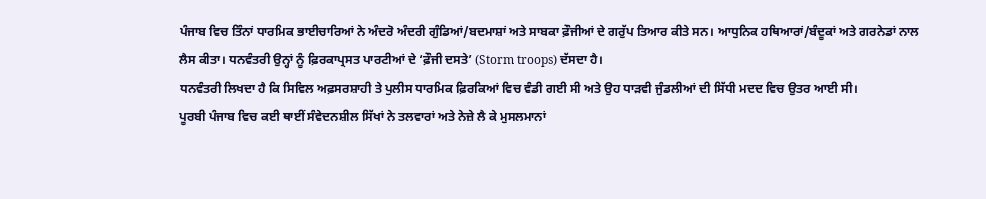ਪੰਜਾਬ ਵਿਚ ਤਿੰਨਾਂ ਧਾਰਮਿਕ ਭਾਈਚਾਰਿਆਂ ਨੇ ਅੰਦਰੋ ਅੰਦਰੀ ਗੁੰਡਿਆਂ/ਬਦਮਾਸ਼ਾਂ ਅਤੇ ਸਾਬਕਾ ਫ਼ੌਜੀਆਂ ਦੇ ਗਰੁੱਪ ਤਿਆਰ ਕੀਤੇ ਸਨ। ਆਧੁਨਿਕ ਹਥਿਆਰਾਂ/ਬੰਦੂਕਾਂ ਅਤੇ ਗਰਨੇਡਾਂ ਨਾਲ ਲੈਸ ਕੀਤਾ। ਧਨਵੰਤਰੀ ਉਨ੍ਹਾਂ ਨੂੰ ਫ਼ਿਰਕਾਪ੍ਰਸਤ ਪਾਰਟੀਆਂ ਦੇ ‘ਫ਼ੌਜੀ ਦਸਤੇ’ (Storm troops) ਦੱਸਦਾ ਹੈ।
ਧਨਵੰਤਰੀ ਲਿਖਦਾ ਹੈ ਕਿ ਸਿਵਿਲ ਅਫ਼ਸਰਸ਼ਾਹੀ ਤੇ ਪੁਲੀਸ ਧਾਰਮਿਕ ਫ਼ਿਰਕਿਆਂ ਵਿਚ ਵੰਡੀ ਗਈ ਸੀ ਅਤੇ ਉਹ ਧਾੜਵੀ ਜੁੰਡਲੀਆਂ ਦੀ ਸਿੱਧੀ ਮਦਦ ਵਿਚ ਉਤਰ ਆਈ ਸੀ।
ਪੂਰਬੀ ਪੰਜਾਬ ਵਿਚ ਕਈ ਥਾਈਂ ਸੰਵੇਦਨਸ਼ੀਲ ਸਿੱਖਾਂ ਨੇ ਤਲਵਾਰਾਂ ਅਤੇ ਨੇਜ਼ੇ ਲੈ ਕੇ ਮੁਸਲਮਾਨਾਂ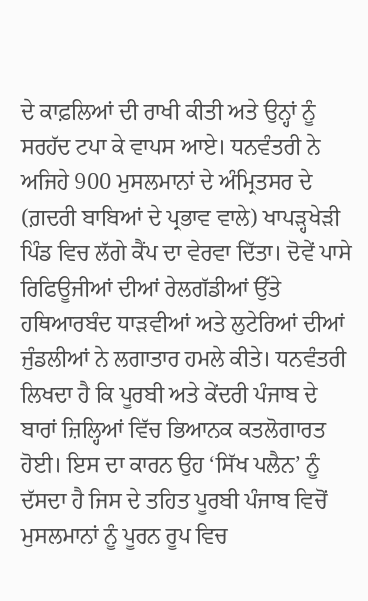ਦੇ ਕਾਫ਼ਲਿਆਂ ਦੀ ਰਾਖੀ ਕੀਤੀ ਅਤੇ ਉਨ੍ਹਾਂ ਨੂੰ ਸਰਹੱਦ ਟਪਾ ਕੇ ਵਾਪਸ ਆਏ। ਧਨਵੰਤਰੀ ਨੇ ਅਜਿਹੇ 900 ਮੁਸਲਮਾਨਾਂ ਦੇ ਅੰਮ੍ਰਿਤਸਰ ਦੇ (ਗ਼ਦਰੀ ਬਾਬਿਆਂ ਦੇ ਪ੍ਰਭਾਵ ਵਾਲੇ) ਖਾਪੜ੍ਹਖੇੜੀ ਪਿੰਡ ਵਿਚ ਲੱਗੇ ਕੈਂਪ ਦਾ ਵੇਰਵਾ ਦਿੱਤਾ। ਦੋਵੇਂ ਪਾਸੇ ਰਿਫਿਊਜੀਆਂ ਦੀਆਂ ਰੇਲਗੱਡੀਆਂ ਉੱਤੇ ਹਥਿਆਰਬੰਦ ਧਾੜਵੀਆਂ ਅਤੇ ਲੁਟੇਰਿਆਂ ਦੀਆਂ ਜੁੰਡਲੀਆਂ ਨੇ ਲਗਾਤਾਰ ਹਮਲੇ ਕੀਤੇ। ਧਨਵੰਤਰੀ ਲਿਖਦਾ ਹੈ ਕਿ ਪੂਰਬੀ ਅਤੇ ਕੇਂਦਰੀ ਪੰਜਾਬ ਦੇ ਬਾਰਾਂ ਜ਼ਿਲ੍ਹਿਆਂ ਵਿੱਚ ਭਿਆਨਕ ਕਤਲੋਗਾਰਤ ਹੋਈ। ਇਸ ਦਾ ਕਾਰਨ ਉਹ ‘ਸਿੱਖ ਪਲੈਨ’ ਨੂੰ ਦੱਸਦਾ ਹੈ ਜਿਸ ਦੇ ਤਹਿਤ ਪੂਰਬੀ ਪੰਜਾਬ ਵਿਚੋਂ ਮੁਸਲਮਾਨਾਂ ਨੂੰ ਪੂਰਨ ਰੂਪ ਵਿਚ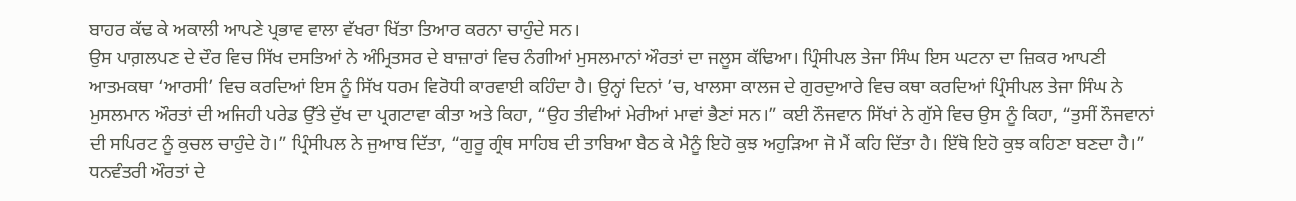ਬਾਹਰ ਕੱਢ ਕੇ ਅਕਾਲੀ ਆਪਣੇ ਪ੍ਰਭਾਵ ਵਾਲਾ ਵੱਖਰਾ ਖਿੱਤਾ ਤਿਆਰ ਕਰਨਾ ਚਾਹੁੰਦੇ ਸਨ।
ਉਸ ਪਾਗ਼ਲਪਣ ਦੇ ਦੌਰ ਵਿਚ ਸਿੱਖ ਦਸਤਿਆਂ ਨੇ ਅੰਮ੍ਰਿਤਸਰ ਦੇ ਬਾਜ਼ਾਰਾਂ ਵਿਚ ਨੰਗੀਆਂ ਮੁਸਲਮਾਨਾਂ ਔਰਤਾਂ ਦਾ ਜਲੂਸ ਕੱਢਿਆ। ਪ੍ਰਿੰਸੀਪਲ ਤੇਜਾ ਸਿੰਘ ਇਸ ਘਟਨਾ ਦਾ ਜ਼ਿਕਰ ਆਪਣੀ ਆਤਮਕਥਾ ‘ਆਰਸੀ’ ਵਿਚ ਕਰਦਿਆਂ ਇਸ ਨੂੰ ਸਿੱਖ ਧਰਮ ਵਿਰੋਧੀ ਕਾਰਵਾਈ ਕਹਿੰਦਾ ਹੈ। ਉਨ੍ਹਾਂ ਦਿਨਾਂ ’ਚ, ਖਾਲਸਾ ਕਾਲਜ ਦੇ ਗੁਰਦੁਆਰੇ ਵਿਚ ਕਥਾ ਕਰਦਿਆਂ ਪ੍ਰਿੰਸੀਪਲ ਤੇਜਾ ਸਿੰਘ ਨੇ ਮੁਸਲਮਾਨ ਔਰਤਾਂ ਦੀ ਅਜਿਹੀ ਪਰੇਡ ਉੱਤੇ ਦੁੱਖ ਦਾ ਪ੍ਰਗਟਾਵਾ ਕੀਤਾ ਅਤੇ ਕਿਹਾ, “ਉਹ ਤੀਵੀਆਂ ਮੇਰੀਆਂ ਮਾਵਾਂ ਭੈਣਾਂ ਸਨ।” ਕਈ ਨੌਜਵਾਨ ਸਿੱਖਾਂ ਨੇ ਗੁੱਸੇ ਵਿਚ ਉਸ ਨੂੰ ਕਿਹਾ, “ਤੁਸੀਂ ਨੌਜਵਾਨਾਂ ਦੀ ਸਪਿਰਟ ਨੂੰ ਕੁਚਲ ਚਾਹੁੰਦੇ ਹੋ।” ਪ੍ਰਿੰਸੀਪਲ ਨੇ ਜੁਆਬ ਦਿੱਤਾ, “ਗੁਰੂ ਗ੍ਰੰਥ ਸਾਹਿਬ ਦੀ ਤਾਬਿਆ ਬੈਠ ਕੇ ਮੈਨੂੰ ਇਹੋ ਕੁਝ ਅਹੁੜਿਆ ਜੋ ਮੈਂ ਕਹਿ ਦਿੱਤਾ ਹੈ। ਇੱਥੋ ਇਹੋ ਕੁਝ ਕਹਿਣਾ ਬਣਦਾ ਹੈ।”
ਧਨਵੰਤਰੀ ਔਰਤਾਂ ਦੇ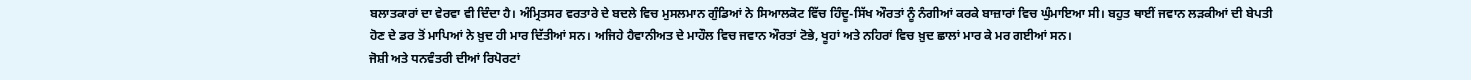ਬਲਾਤਕਾਰਾਂ ਦਾ ਵੇਰਵਾ ਵੀ ਦਿੰਦਾ ਹੈ। ਅੰਮ੍ਰਿਤਸਰ ਵਰਤਾਰੇ ਦੇ ਬਦਲੇ ਵਿਚ ਮੁਸਲਮਾਨ ਗੁੰਡਿਆਂ ਨੇ ਸਿਆਲਕੋਟ ਵਿੱਚ ਹਿੰਦੂ-ਸਿੱਖ ਔਰਤਾਂ ਨੂੰ ਨੰਗੀਆਂ ਕਰਕੇ ਬਾਜ਼ਾਰਾਂ ਵਿਚ ਘੁੰਮਾਇਆ ਸੀ। ਬਹੁਤ ਥਾਈਂ ਜਵਾਨ ਲੜਕੀਆਂ ਦੀ ਬੇਪਤੀ ਹੋਣ ਦੇ ਡਰ ਤੋਂ ਮਾਪਿਆਂ ਨੇ ਖ਼ੁਦ ਹੀ ਮਾਰ ਦਿੱਤੀਆਂ ਸਨ। ਅਜਿਹੇ ਹੈਵਾਨੀਅਤ ਦੇ ਮਾਹੌਲ ਵਿਚ ਜਵਾਨ ਔਰਤਾਂ ਟੋਭੇ, ਖੂਹਾਂ ਅਤੇ ਨਹਿਰਾਂ ਵਿਚ ਖ਼ੁਦ ਛਾਲਾਂ ਮਾਰ ਕੇ ਮਰ ਗਈਆਂ ਸਨ।
ਜੋਸ਼ੀ ਅਤੇ ਧਨਵੰਤਰੀ ਦੀਆਂ ਰਿਪੋਰਟਾਂ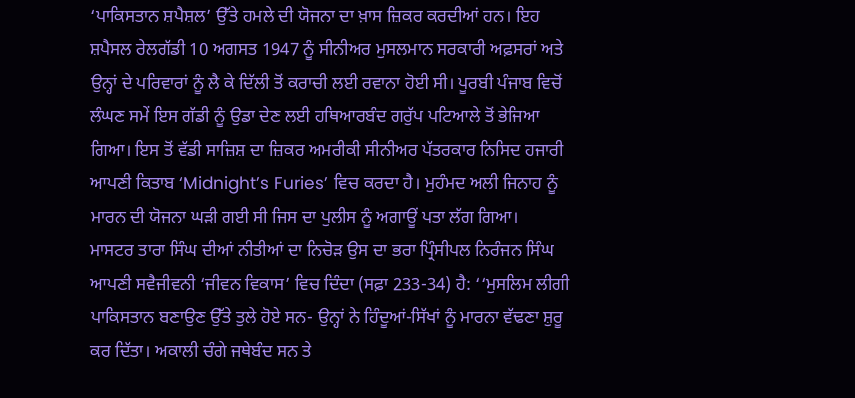‘ਪਾਕਿਸਤਾਨ ਸ਼ਪੈਸ਼ਲ’ ਉੱਤੇ ਹਮਲੇ ਦੀ ਯੋਜਨਾ ਦਾ ਖ਼ਾਸ ਜ਼ਿਕਰ ਕਰਦੀਆਂ ਹਨ। ਇਹ ਸ਼ਪੈਸਲ ਰੇਲਗੱਡੀ 10 ਅਗਸਤ 1947 ਨੂੰ ਸੀਨੀਅਰ ਮੁਸਲਮਾਨ ਸਰਕਾਰੀ ਅਫ਼ਸਰਾਂ ਅਤੇ ਉਨ੍ਹਾਂ ਦੇ ਪਰਿਵਾਰਾਂ ਨੂੰ ਲੈ ਕੇ ਦਿੱਲੀ ਤੋਂ ਕਰਾਚੀ ਲਈ ਰਵਾਨਾ ਹੋਈ ਸੀ। ਪੂਰਬੀ ਪੰਜਾਬ ਵਿਚੋਂ ਲੰਘਣ ਸਮੇਂ ਇਸ ਗੱਡੀ ਨੂੰ ਉਡਾ ਦੇਣ ਲਈ ਹਥਿਆਰਬੰਦ ਗਰੁੱਪ ਪਟਿਆਲੇ ਤੋਂ ਭੇਜਿਆ ਗਿਆ। ਇਸ ਤੋਂ ਵੱਡੀ ਸਾਜ਼ਿਸ਼ ਦਾ ਜ਼ਿਕਰ ਅਮਰੀਕੀ ਸੀਨੀਅਰ ਪੱਤਰਕਾਰ ਨਿਸਿਦ ਹਜਾਰੀ ਆਪਣੀ ਕਿਤਾਬ ‘Midnight’s Furies’ ਵਿਚ ਕਰਦਾ ਹੈ। ਮੁਹੰਮਦ ਅਲੀ ਜਿਨਾਹ ਨੂੰ ਮਾਰਨ ਦੀ ਯੋਜਨਾ ਘੜੀ ਗਈ ਸੀ ਜਿਸ ਦਾ ਪੁਲੀਸ ਨੂੰ ਅਗਾਊਂ ਪਤਾ ਲੱਗ ਗਿਆ।
ਮਾਸਟਰ ਤਾਰਾ ਸਿੰਘ ਦੀਆਂ ਨੀਤੀਆਂ ਦਾ ਨਿਚੋੜ ਉਸ ਦਾ ਭਰਾ ਪ੍ਰਿੰਸੀਪਲ ਨਿਰੰਜਨ ਸਿੰਘ ਆਪਣੀ ਸਵੈਜੀਵਨੀ ‘ਜੀਵਨ ਵਿਕਾਸ’ ਵਿਚ ਦਿੰਦਾ (ਸਫ਼ਾ 233-34) ਹੈ: ‘‘ਮੁਸਲਿਮ ਲੀਗੀ ਪਾਕਿਸਤਾਨ ਬਣਾਉਣ ਉੱਤੇ ਤੁਲੇ ਹੋਏ ਸਨ- ਉਨ੍ਹਾਂ ਨੇ ਹਿੰਦੂਆਂ-ਸਿੱਖਾਂ ਨੂੰ ਮਾਰਨਾ ਵੱਢਣਾ ਸ਼ੁਰੂ ਕਰ ਦਿੱਤਾ। ਅਕਾਲੀ ਚੰਗੇ ਜਥੇਬੰਦ ਸਨ ਤੇ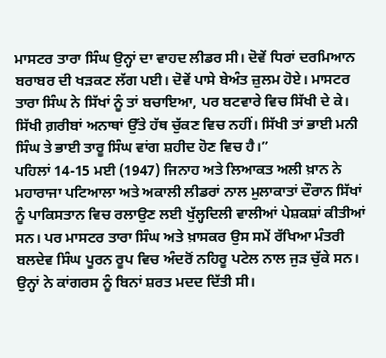ਮਾਸਟਰ ਤਾਰਾ ਸਿੰਘ ਉਨ੍ਹਾਂ ਦਾ ਵਾਹਦ ਲੀਡਰ ਸੀ। ਦੋਵੇਂ ਧਿਰਾਂ ਦਰਮਿਆਨ ਬਰਾਬਰ ਦੀ ਖੜਕਣ ਲੱਗ ਪਈ। ਦੋਵੇਂ ਪਾਸੇ ਬੇਅੰਤ ਜ਼ੁਲਮ ਹੋਏ। ਮਾਸਟਰ ਤਾਰਾ ਸਿੰਘ ਨੇ ਸਿੱਖਾਂ ਨੂੰ ਤਾਂ ਬਚਾਇਆ, ਪਰ ਬਟਵਾਰੇ ਵਿਚ ਸਿੱਖੀ ਦੇ ਕੇ। ਸਿੱਖੀ ਗ਼ਰੀਬਾਂ ਅਨਾਥਾਂ ਉੱਤੇ ਹੱਥ ਚੁੱਕਣ ਵਿਚ ਨਹੀਂ। ਸਿੱਖੀ ਤਾਂ ਭਾਈ ਮਨੀ ਸਿੰਘ ਤੇ ਭਾਈ ਤਾਰੂ ਸਿੰਘ ਵਾਂਗ ਸ਼ਹੀਦ ਹੋਣ ਵਿਚ ਹੈ।”
ਪਹਿਲਾਂ 14-15 ਮਈ (1947) ਜਿਨਾਹ ਅਤੇ ਲਿਆਕਤ ਅਲੀ ਖ਼ਾਨ ਨੇ ਮਹਾਰਾਜਾ ਪਟਿਆਲਾ ਅਤੇ ਅਕਾਲੀ ਲੀਡਰਾਂ ਨਾਲ ਮੁਲਾਕਾਤਾਂ ਦੌਰਾਨ ਸਿੱਖਾਂ ਨੂੰ ਪਾਕਿਸਤਾਨ ਵਿਚ ਰਲਾਉਣ ਲਈ ਖੁੱਲ੍ਹਦਿਲੀ ਵਾਲੀਆਂ ਪੇਸ਼ਕਸ਼ਾਂ ਕੀਤੀਆਂ ਸਨ। ਪਰ ਮਾਸਟਰ ਤਾਰਾ ਸਿੰਘ ਅਤੇ ਖ਼ਾਸਕਰ ਉਸ ਸਮੇਂ ਰੱਖਿਆ ਮੰਤਰੀ ਬਲਦੇਵ ਸਿੰਘ ਪੂਰਨ ਰੂਪ ਵਿਚ ਅੰਦਰੋਂ ਨਹਿਰੂ ਪਟੇਲ ਨਾਲ ਜੁੜ ਚੁੱਕੇ ਸਨ। ਉਨ੍ਹਾਂ ਨੇ ਕਾਂਗਰਸ ਨੂੰ ਬਿਨਾਂ ਸ਼ਰਤ ਮਦਦ ਦਿੱਤੀ ਸੀ।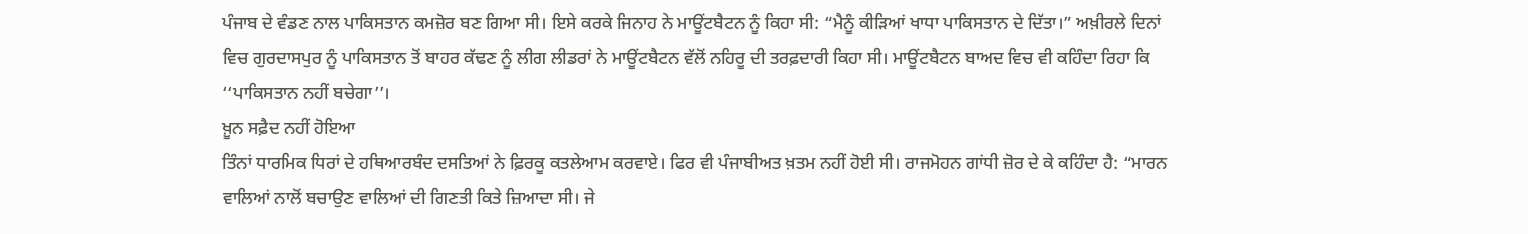ਪੰਜਾਬ ਦੇ ਵੰਡਣ ਨਾਲ ਪਾਕਿਸਤਾਨ ਕਮਜ਼ੋਰ ਬਣ ਗਿਆ ਸੀ। ਇਸੇ ਕਰਕੇ ਜਿਨਾਹ ਨੇ ਮਾਊਂਟਬੈਟਨ ਨੂੰ ਕਿਹਾ ਸੀ: “ਮੈਨੂੰ ਕੀੜਿਆਂ ਖਾਧਾ ਪਾਕਿਸਤਾਨ ਦੇ ਦਿੱਤਾ।” ਅਖ਼ੀਰਲੇ ਦਿਨਾਂ ਵਿਚ ਗੁਰਦਾਸਪੁਰ ਨੂੰ ਪਾਕਿਸਤਾਨ ਤੋਂ ਬਾਹਰ ਕੱਢਣ ਨੂੰ ਲੀਗ ਲੀਡਰਾਂ ਨੇ ਮਾਊਂਟਬੈਟਨ ਵੱਲੋਂ ਨਹਿਰੂ ਦੀ ਤਰਫ਼ਦਾਰੀ ਕਿਹਾ ਸੀ। ਮਾਊਂਟਬੈਟਨ ਬਾਅਦ ਵਿਚ ਵੀ ਕਹਿੰਦਾ ਰਿਹਾ ਕਿ ‘‘ਪਾਕਿਸਤਾਨ ਨਹੀਂ ਬਚੇਗਾ’’।
ਖ਼ੂਨ ਸਫ਼ੈਦ ਨਹੀਂ ਹੋਇਆ
ਤਿੰਨਾਂ ਧਾਰਮਿਕ ਧਿਰਾਂ ਦੇ ਹਥਿਆਰਬੰਦ ਦਸਤਿਆਂ ਨੇ ਫ਼ਿਰਕੂ ਕਤਲੇਆਮ ਕਰਵਾਏ। ਫਿਰ ਵੀ ਪੰਜਾਬੀਅਤ ਖ਼ਤਮ ਨਹੀਂ ਹੋਈ ਸੀ। ਰਾਜਮੋਹਨ ਗਾਂਧੀ ਜ਼ੋਰ ਦੇ ਕੇ ਕਹਿੰਦਾ ਹੈ: “ਮਾਰਨ ਵਾਲਿਆਂ ਨਾਲੋਂ ਬਚਾਉਣ ਵਾਲਿਆਂ ਦੀ ਗਿਣਤੀ ਕਿਤੇ ਜ਼ਿਆਦਾ ਸੀ। ਜੇ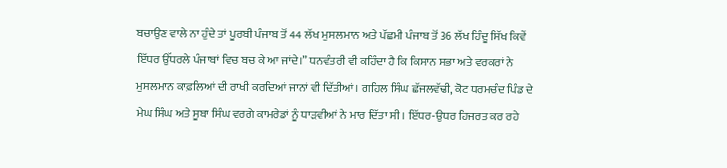ਬਚਾਉਣ ਵਾਲੇ ਨਾ ਹੁੰਦੇ ਤਾਂ ਪੂਰਬੀ ਪੰਜਾਬ ਤੋਂ 44 ਲੱਖ ਮੁਸਲਮਾਨ ਅਤੇ ਪੱਛਮੀ ਪੰਜਾਬ ਤੋਂ 36 ਲੱਖ ਹਿੰਦੂ ਸਿੱਖ ਕਿਵੇਂ ਇੱਧਰ ਉੱਧਰਲੇ ਪੰਜਾਬਾਂ ਵਿਚ ਬਚ ਕੇ ਆ ਜਾਂਦੇ।” ਧਨਵੰਤਰੀ ਵੀ ਕਹਿੰਦਾ ਹੈ ਕਿ ਕਿਸਾਨ ਸਭਾ ਅਤੇ ਵਰਕਰਾਂ ਨੇ ਮੁਸਲਮਾਨ ਕਾਫ਼ਲਿਆਂ ਦੀ ਰਾਖੀ ਕਰਦਿਆਂ ਜਾਨਾਂ ਵੀ ਦਿੱਤੀਆਂ। ਗਹਿਲ ਸਿੰਘ ਛੱਜਲਵੱਢੀ, ਕੋਟ ਧਰਮਚੰਦ ਪਿੰਡ ਦੇ ਮੇਘ ਸਿੰਘ ਅਤੇ ਸੂਬਾ ਸਿੰਘ ਵਰਗੇ ਕਾਮਰੇਡਾਂ ਨੂੰ ਧਾੜਵੀਆਂ ਨੇ ਮਾਰ ਦਿੱਤਾ ਸੀ। ਇੱਧਰ-ਉਧਰ ਹਿਜਰਤ ਕਰ ਰਹੇ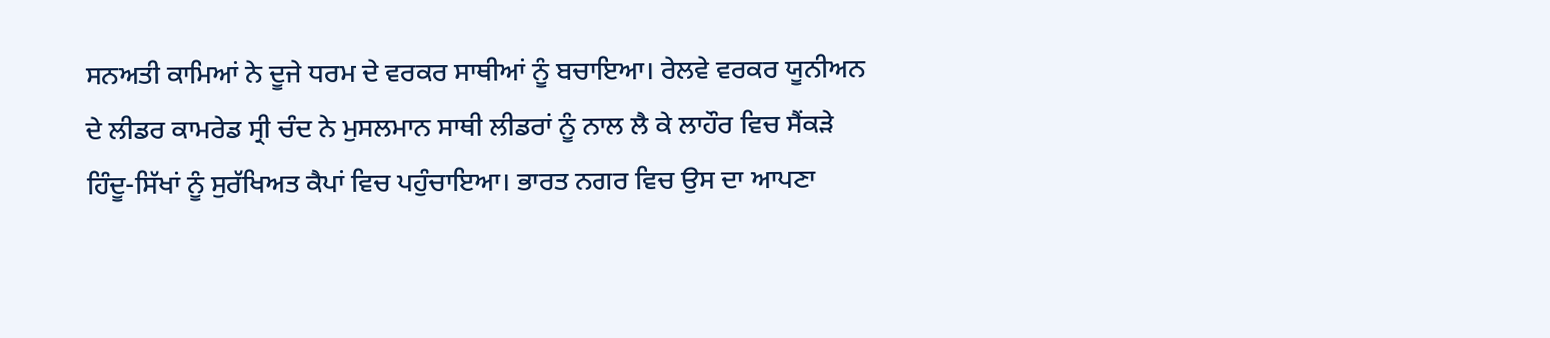ਸਨਅਤੀ ਕਾਮਿਆਂ ਨੇ ਦੂਜੇ ਧਰਮ ਦੇ ਵਰਕਰ ਸਾਥੀਆਂ ਨੂੰ ਬਚਾਇਆ। ਰੇਲਵੇ ਵਰਕਰ ਯੂਨੀਅਨ ਦੇ ਲੀਡਰ ਕਾਮਰੇਡ ਸ੍ਰੀ ਚੰਦ ਨੇ ਮੁਸਲਮਾਨ ਸਾਥੀ ਲੀਡਰਾਂ ਨੂੰ ਨਾਲ ਲੈ ਕੇ ਲਾਹੌਰ ਵਿਚ ਸੈਂਕੜੇ ਹਿੰਦੂ-ਸਿੱਖਾਂ ਨੂੰ ਸੁਰੱਖਿਅਤ ਕੈਪਾਂ ਵਿਚ ਪਹੁੰਚਾਇਆ। ਭਾਰਤ ਨਗਰ ਵਿਚ ਉਸ ਦਾ ਆਪਣਾ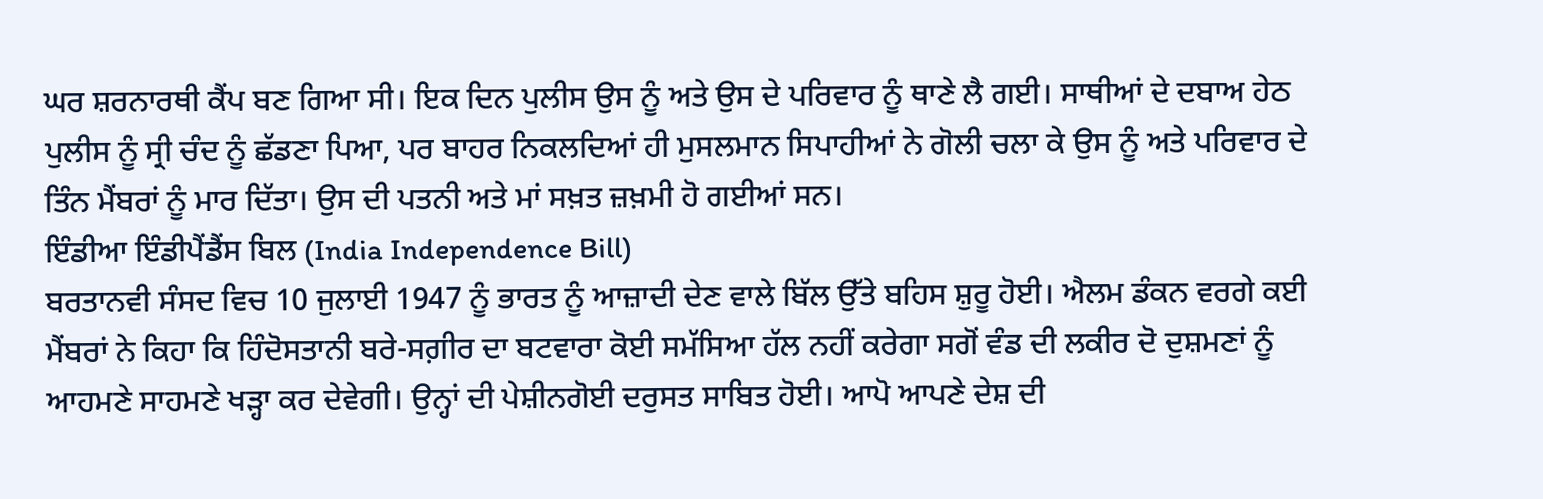ਘਰ ਸ਼ਰਨਾਰਥੀ ਕੈਂਪ ਬਣ ਗਿਆ ਸੀ। ਇਕ ਦਿਨ ਪੁਲੀਸ ਉਸ ਨੂੰ ਅਤੇ ਉਸ ਦੇ ਪਰਿਵਾਰ ਨੂੰ ਥਾਣੇ ਲੈ ਗਈ। ਸਾਥੀਆਂ ਦੇ ਦਬਾਅ ਹੇਠ ਪੁਲੀਸ ਨੂੰ ਸ੍ਰੀ ਚੰਦ ਨੂੰ ਛੱਡਣਾ ਪਿਆ, ਪਰ ਬਾਹਰ ਨਿਕਲਦਿਆਂ ਹੀ ਮੁਸਲਮਾਨ ਸਿਪਾਹੀਆਂ ਨੇ ਗੋਲੀ ਚਲਾ ਕੇ ਉਸ ਨੂੰ ਅਤੇ ਪਰਿਵਾਰ ਦੇ ਤਿੰਨ ਮੈਂਬਰਾਂ ਨੂੰ ਮਾਰ ਦਿੱਤਾ। ਉਸ ਦੀ ਪਤਨੀ ਅਤੇ ਮਾਂ ਸਖ਼ਤ ਜ਼ਖ਼ਮੀ ਹੋ ਗਈਆਂ ਸਨ।
ਇੰਡੀਆ ਇੰਡੀਪੈਂਡੈਂਸ ਬਿਲ (India Independence Bill)
ਬਰਤਾਨਵੀ ਸੰਸਦ ਵਿਚ 10 ਜੁਲਾਈ 1947 ਨੂੰ ਭਾਰਤ ਨੂੰ ਆਜ਼ਾਦੀ ਦੇਣ ਵਾਲੇ ਬਿੱਲ ਉੱਤੇ ਬਹਿਸ ਸ਼ੁਰੂ ਹੋਈ। ਐਲਮ ਡੰਕਨ ਵਰਗੇ ਕਈ ਮੈਂਬਰਾਂ ਨੇ ਕਿਹਾ ਕਿ ਹਿੰਦੋਸਤਾਨੀ ਬਰੇ-ਸਗ਼ੀਰ ਦਾ ਬਟਵਾਰਾ ਕੋਈ ਸਮੱਸਿਆ ਹੱਲ ਨਹੀਂ ਕਰੇਗਾ ਸਗੋਂ ਵੰਡ ਦੀ ਲਕੀਰ ਦੋ ਦੁਸ਼ਮਣਾਂ ਨੂੰ ਆਹਮਣੇ ਸਾਹਮਣੇ ਖੜ੍ਹਾ ਕਰ ਦੇਵੇਗੀ। ਉਨ੍ਹਾਂ ਦੀ ਪੇਸ਼ੀਨਗੋਈ ਦਰੁਸਤ ਸਾਬਿਤ ਹੋਈ। ਆਪੋ ਆਪਣੇ ਦੇਸ਼ ਦੀ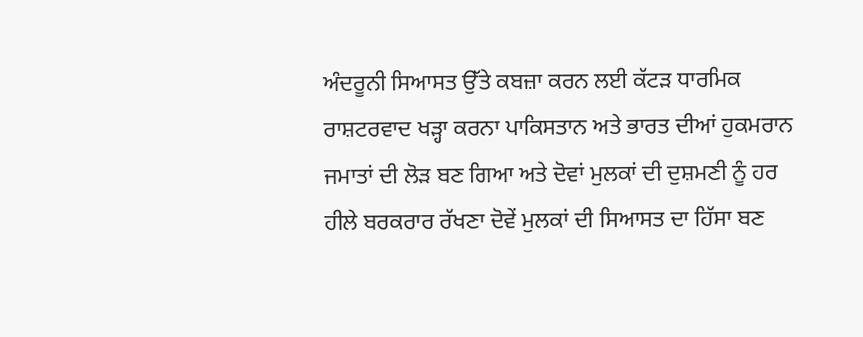ਅੰਦਰੂਨੀ ਸਿਆਸਤ ਉੱਤੇ ਕਬਜ਼ਾ ਕਰਨ ਲਈ ਕੱਟੜ ਧਾਰਮਿਕ ਰਾਸ਼ਟਰਵਾਦ ਖੜ੍ਹਾ ਕਰਨਾ ਪਾਕਿਸਤਾਨ ਅਤੇ ਭਾਰਤ ਦੀਆਂ ਹੁਕਮਰਾਨ ਜਮਾਤਾਂ ਦੀ ਲੋੜ ਬਣ ਗਿਆ ਅਤੇ ਦੋਵਾਂ ਮੁਲਕਾਂ ਦੀ ਦੁਸ਼ਮਣੀ ਨੂੰ ਹਰ ਹੀਲੇ ਬਰਕਰਾਰ ਰੱਖਣਾ ਦੋਵੇਂ ਮੁਲਕਾਂ ਦੀ ਸਿਆਸਤ ਦਾ ਹਿੱਸਾ ਬਣ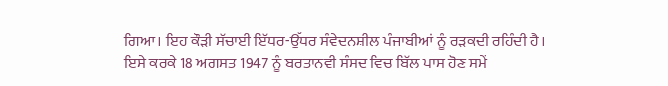ਗਿਆ। ਇਹ ਕੌੜੀ ਸੱਚਾਈ ਇੱਧਰ-ਉੱਧਰ ਸੰਵੇਦਨਸ਼ੀਲ ਪੰਜਾਬੀਆਂ ਨੂੰ ਰੜਕਦੀ ਰਹਿੰਦੀ ਹੈ।
ਇਸੇ ਕਰਕੇ 18 ਅਗਸਤ 1947 ਨੂੰ ਬਰਤਾਨਵੀ ਸੰਸਦ ਵਿਚ ਬਿੱਲ ਪਾਸ ਹੋਣ ਸਮੇਂ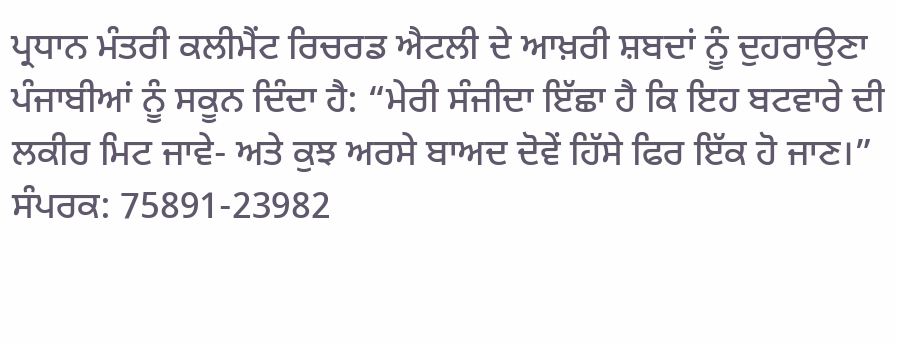ਪ੍ਰਧਾਨ ਮੰਤਰੀ ਕਲੀਮੈਂਟ ਰਿਚਰਡ ਐਟਲੀ ਦੇ ਆਖ਼ਰੀ ਸ਼ਬਦਾਂ ਨੂੰ ਦੁਹਰਾਉਣਾ ਪੰਜਾਬੀਆਂ ਨੂੰ ਸਕੂਨ ਦਿੰਦਾ ਹੈ: “ਮੇਰੀ ਸੰਜੀਦਾ ਇੱਛਾ ਹੈ ਕਿ ਇਹ ਬਟਵਾਰੇ ਦੀ ਲਕੀਰ ਮਿਟ ਜਾਵੇ- ਅਤੇ ਕੁਝ ਅਰਸੇ ਬਾਅਦ ਦੋਵੇਂ ਹਿੱਸੇ ਫਿਰ ਇੱਕ ਹੋ ਜਾਣ।”
ਸੰਪਰਕ: 75891-23982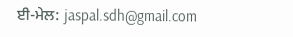ਈ-ਮੇਲ: jaspal.sdh@gmail.com